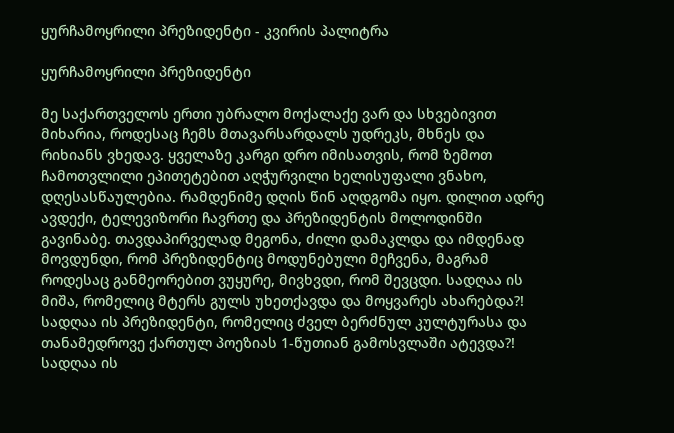ყურჩამოყრილი პრეზიდენტი - კვირის პალიტრა

ყურჩამოყრილი პრეზიდენტი

მე საქართველოს ერთი უბრალო მოქალაქე ვარ და სხვებივით მიხარია, როდესაც ჩემს მთავარსარდალს უდრეკს, მხნეს და რიხიანს ვხედავ. ყველაზე კარგი დრო იმისათვის, რომ ზემოთ ჩამოთვლილი ეპითეტებით აღჭურვილი ხელისუფალი ვნახო, დღესასწაულებია. რამდენიმე დღის წინ აღდგომა იყო. დილით ადრე ავდექი, ტელევიზორი ჩავრთე და პრეზიდენტის მოლოდინში გავინაბე. თავდაპირველად მეგონა, ძილი დამაკლდა და იმდენად მოვდუნდი, რომ პრეზიდენტიც მოდუნებული მეჩვენა, მაგრამ როდესაც განმეორებით ვუყურე, მივხვდი, რომ შევცდი. სადღაა ის მიშა, რომელიც მტერს გულს უხეთქავდა და მოყვარეს ახარებდა?! სადღაა ის პრეზიდენტი, რომელიც ძველ ბერძნულ კულტურასა და თანამედროვე ქართულ პოეზიას 1-წუთიან გამოსვლაში ატევდა?! სადღაა ის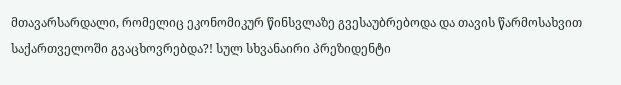მთავარსარდალი, რომელიც ეკონომიკურ წინსვლაზე გვესაუბრებოდა და თავის წარმოსახვით საქართველოში გვაცხოვრებდა?! სულ სხვანაირი პრეზიდენტი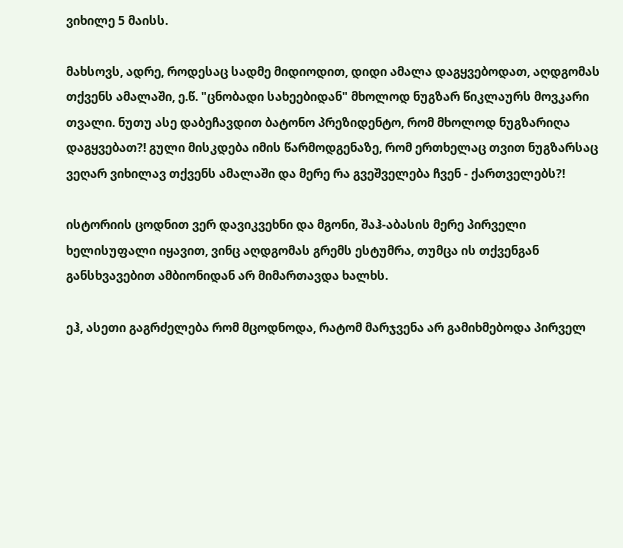ვიხილე 5 მაისს.

მახსოვს, ადრე, როდესაც სადმე მიდიოდით, დიდი ამალა დაგყვებოდათ, აღდგომას თქვენს ამალაში, ე.წ. "ცნობადი სახეებიდან" მხოლოდ ნუგზარ წიკლაურს მოვკარი თვალი. ნუთუ ასე დაბეჩავდით ბატონო პრეზიდენტო, რომ მხოლოდ ნუგზარიღა დაგყვებათ?! გული მისკდება იმის წარმოდგენაზე, რომ ერთხელაც თვით ნუგზარსაც ვეღარ ვიხილავ თქვენს ამალაში და მერე რა გვეშველება ჩვენ - ქართველებს?!

ისტორიის ცოდნით ვერ დავიკვეხნი და მგონი, შაჰ-აბასის მერე პირველი ხელისუფალი იყავით, ვინც აღდგომას გრემს ესტუმრა, თუმცა ის თქვენგან განსხვავებით ამბიონიდან არ მიმართავდა ხალხს.

ეჰ, ასეთი გაგრძელება რომ მცოდნოდა, რატომ მარჯვენა არ გამიხმებოდა პირველ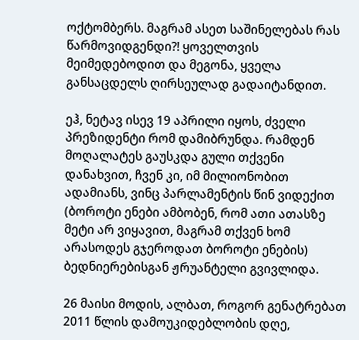ოქტომბერს. მაგრამ ასეთ საშინელებას რას წარმოვიდგენდი?! ყოველთვის მეიმედებოდით და მეგონა, ყველა განსაცდელს ღირსეულად გადაიტანდით.

ეჰ, ნეტავ ისევ 19 აპრილი იყოს, ძველი პრეზიდენტი რომ დამიბრუნდა. რამდენ მოღალატეს გაუსკდა გული თქვენი დანახვით, ჩვენ კი, იმ მილიონობით ადამიანს, ვინც პარლამენტის წინ ვიდექით (ბოროტი ენები ამბობენ, რომ ათი ათასზე მეტი არ ვიყავით, მაგრამ თქვენ ხომ არასოდეს გჯეროდათ ბოროტი ენების) ბედნიერებისგან ჟრუანტელი გვივლიდა.

26 მაისი მოდის, ალბათ, როგორ გენატრებათ 2011 წლის დამოუკიდებლობის დღე,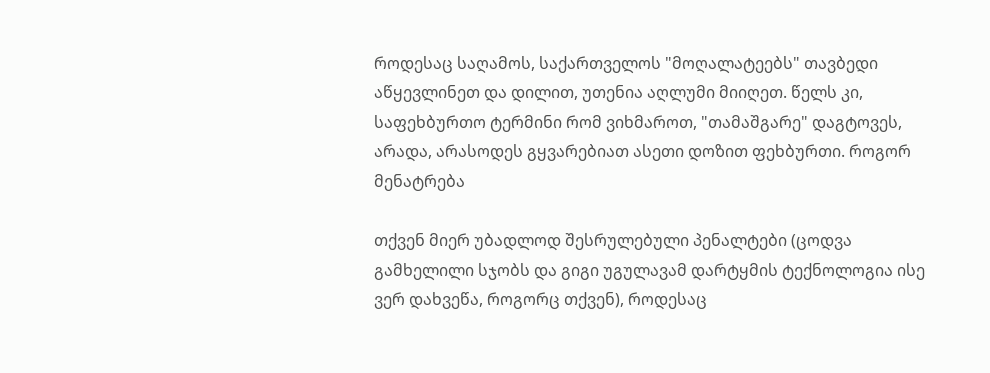როდესაც საღამოს, საქართველოს "მოღალატეებს" თავბედი აწყევლინეთ და დილით, უთენია აღლუმი მიიღეთ. წელს კი, საფეხბურთო ტერმინი რომ ვიხმაროთ, "თამაშგარე" დაგტოვეს, არადა, არასოდეს გყვარებიათ ასეთი დოზით ფეხბურთი. როგორ მენატრება

თქვენ მიერ უბადლოდ შესრულებული პენალტები (ცოდვა გამხელილი სჯობს და გიგი უგულავამ დარტყმის ტექნოლოგია ისე ვერ დახვეწა, როგორც თქვენ), როდესაც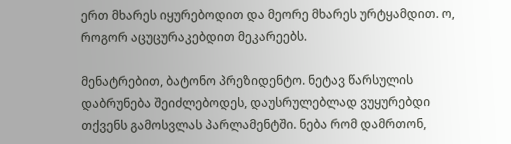ერთ მხარეს იყურებოდით და მეორე მხარეს ურტყამდით. ო, როგორ აცუცურაკებდით მეკარეებს.

მენატრებით, ბატონო პრეზიდენტო. ნეტავ წარსულის დაბრუნება შეიძლებოდეს, დაუსრულებლად ვუყურებდი თქვენს გამოსვლას პარლამენტში. ნება რომ დამრთონ,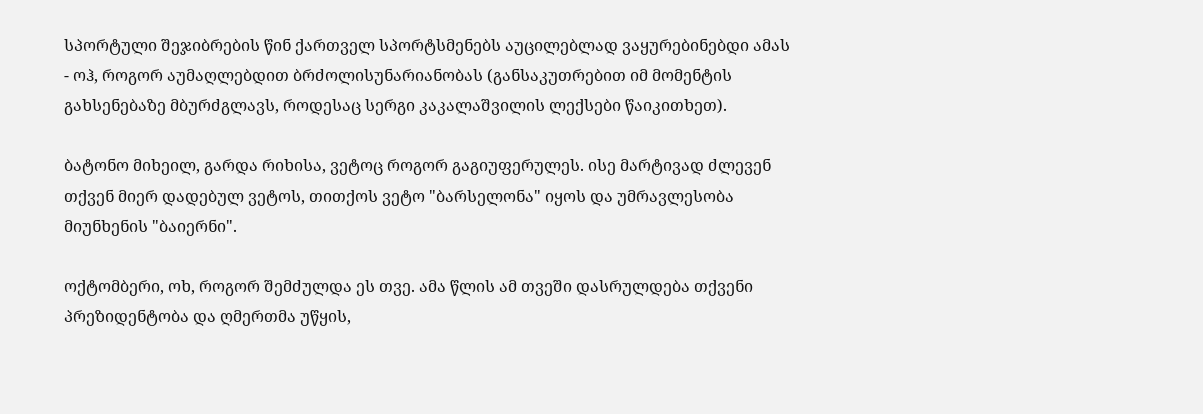სპორტული შეჯიბრების წინ ქართველ სპორტსმენებს აუცილებლად ვაყურებინებდი ამას - ოჰ, როგორ აუმაღლებდით ბრძოლისუნარიანობას (განსაკუთრებით იმ მომენტის გახსენებაზე მბურძგლავს, როდესაც სერგი კაკალაშვილის ლექსები წაიკითხეთ).

ბატონო მიხეილ, გარდა რიხისა, ვეტოც როგორ გაგიუფერულეს. ისე მარტივად ძლევენ თქვენ მიერ დადებულ ვეტოს, თითქოს ვეტო "ბარსელონა" იყოს და უმრავლესობა მიუნხენის "ბაიერნი".

ოქტომბერი, ოხ, როგორ შემძულდა ეს თვე. ამა წლის ამ თვეში დასრულდება თქვენი პრეზიდენტობა და ღმერთმა უწყის,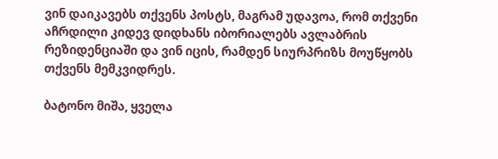ვინ დაიკავებს თქვენს პოსტს, მაგრამ უდავოა, რომ თქვენი აჩრდილი კიდევ დიდხანს იბორიალებს ავლაბრის რეზიდენციაში და ვინ იცის, რამდენ სიურპრიზს მოუწყობს თქვენს მემკვიდრეს.

ბატონო მიშა, ყველა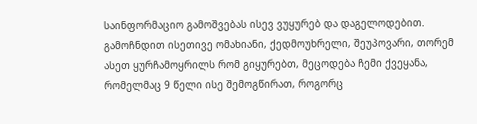საინფორმაციო გამოშვებას ისევ ვუყურებ და დაგელოდებით. გამოჩნდით ისეთივე ომახიანი, ქედმოუხრელი, შეუპოვარი, თორემ ასეთ ყურჩამოყრილს რომ გიყურებთ, მეცოდება ჩემი ქვეყანა, რომელმაც 9 წელი ისე შემოგწირათ, როგორც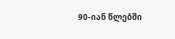90-იან წლებში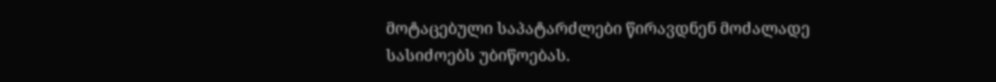მოტაცებული საპატარძლები წირავდნენ მოძალადე სასიძოებს უბიწოებას.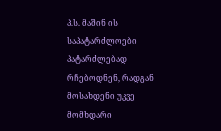პ.ს. მაშინ ის საპატარძლოები პატარძლებად რჩებოდნენ, რადგან მოსახდენი უკვე მომხდარი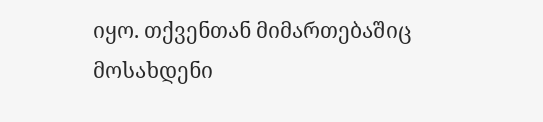იყო. თქვენთან მიმართებაშიც მოსახდენი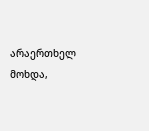არაერთხელ მოხდა,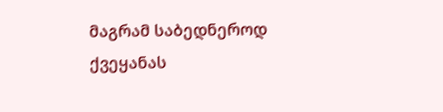მაგრამ საბედნეროდ ქვეყანას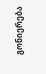გონიერება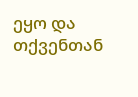ეყო და თქვენთან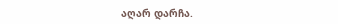აღარ დარჩა.